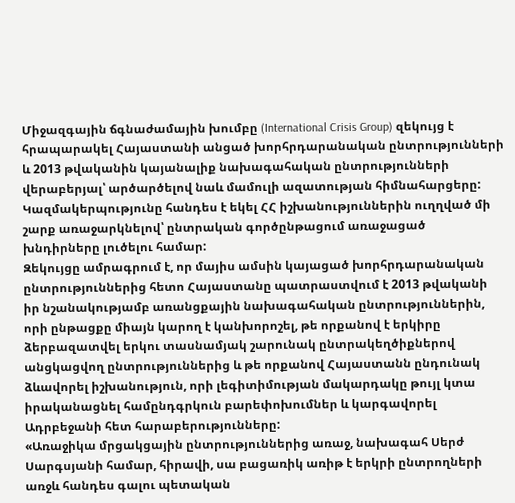Միջազգային ճգնաժամային խումբը (International Crisis Group) զեկույց է հրապարակել Հայաստանի անցած խորհրդարանական ընտրությունների և 2013 թվականին կայանալիք նախագահական ընտրությունների վերաբերյալ՝ արծարծելով նաև մամուլի ազատության հիմնահարցերը: Կազմակերպությունը հանդես է եկել ՀՀ իշխանություններին ուղղված մի շարք առաջարկնելով՝ ընտրական գործընթացում առաջացած խնդիրները լուծելու համար:
Զեկույցը ամրագրում է, որ մայիս ամսին կայացած խորհրդարանական ընտրություններից հետո Հայաստանը պատրաստվում է 2013 թվականի իր նշանակությամբ առանցքային նախագահական ընտրություններին, որի ընթացքը միայն կարող է կանխորոշել, թե որքանով է երկիրը ձերբազատվել երկու տասնամյակ շարունակ ընտրակեղծիքներով անցկացվող ընտրություններից և թե որքանով Հայաստանն ընդունակ ձևավորել իշխանություն, որի լեգիտիմության մակարդակը թույլ կտա իրականացնել համընդգրկուն բարեփոխումներ և կարգավորել Ադրբեջանի հետ հարաբերությունները:
«Առաջիկա մրցակցային ընտրություններից առաջ, նախագահ Սերժ Սարգսյանի համար, հիրավի, սա բացառիկ առիթ է երկրի ընտրողների առջև հանդես գալու պետական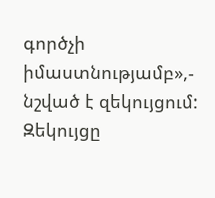գործչի իմաստնությամբ»,- նշված է զեկույցում:
Զեկույցը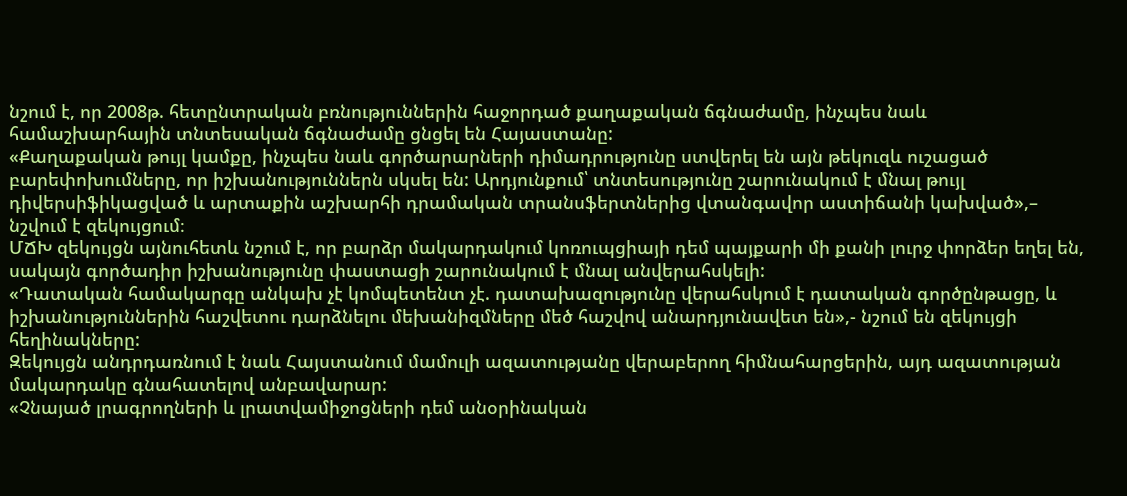նշում է, որ 2008թ. հետընտրական բռնություններին հաջորդած քաղաքական ճգնաժամը, ինչպես նաև համաշխարհային տնտեսական ճգնաժամը ցնցել են Հայաստանը:
«Քաղաքական թույլ կամքը, ինչպես նաև գործարարների դիմադրությունը ստվերել են այն թեկուզև ուշացած բարեփոխումները, որ իշխանություններն սկսել են: Արդյունքում՝ տնտեսությունը շարունակում է մնալ թույլ դիվերսիֆիկացված և արտաքին աշխարհի դրամական տրանսֆերտներից վտանգավոր աստիճանի կախված»,– նշվում է զեկույցում։
ՄՃԽ զեկույցն այնուհետև նշում է, որ բարձր մակարդակում կոռուպցիայի դեմ պայքարի մի քանի լուրջ փորձեր եղել են, սակայն գործադիր իշխանությունը փաստացի շարունակում է մնալ անվերահսկելի:
«Դատական համակարգը անկախ չէ կոմպետենտ չէ. դատախազությունը վերահսկում է դատական գործընթացը, և իշխանություններին հաշվետու դարձնելու մեխանիզմները մեծ հաշվով անարդյունավետ են»,- նշում են զեկույցի հեղինակները:
Զեկույցն անդրդառնում է նաև Հայստանում մամուլի ազատությանը վերաբերող հիմնահարցերին, այդ ազատության մակարդակը գնահատելով անբավարար:
«Չնայած լրագրողների և լրատվամիջոցների դեմ անօրինական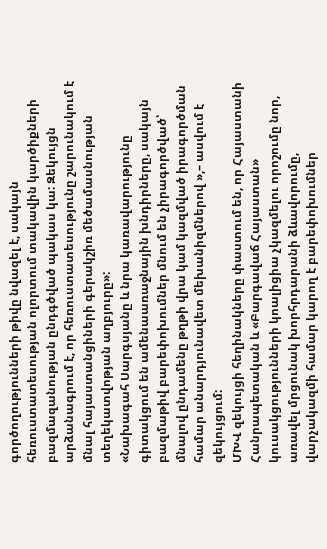գործողությունների թիվը նվազել է, սակայն հեռուստատեսության ոլորտում տակավին կարծիքների բազմազանության ընդգծված պակաս կա: Զեկույցն արձանագրում է, որ հեռուստատեսությունը շարունակում է մնալ հայաստանցիների գերակշիռ մեծամասնության տեղեկատվոթյան աղբյուրը»:
«Նախագահ Սարգսյանը և նրա կառավարությունը գիտակցում են ամենաառաջնային խնդիրները, սակայն բազմաթիվ բարեփոխումներ մնում են չիրագործված՝ մնալով ընդամենը թղթի վրա կամ կազմված իրագործման համար անարդյունավետ մեխանիզմներով »,– ասվում է զեկույցում:
ՄԽՎ զեկույցի հեղինակները փաստում են, որ Հայաստանի Հանրապետական և «Բարգավաճ Հայաստան» կուսակցությունների կոալիցիա չկազմելու որոշումը նոր, առավել մրցունակ խորհրդարանի ձևավորումը, վարչակազմի համար կարող է բարեփոխումներ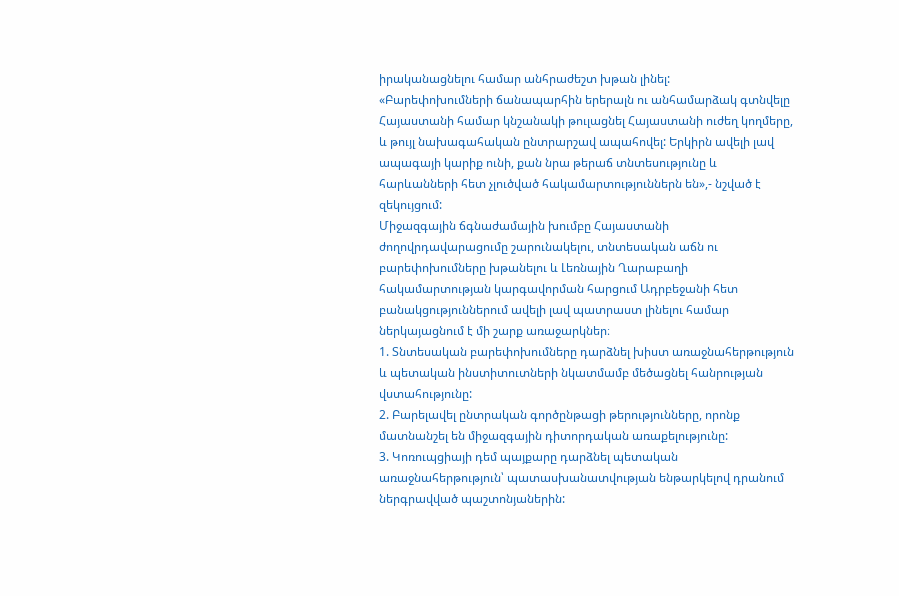իրականացնելու համար անհրաժեշտ խթան լինել:
«Բարեփոխումների ճանապարհին երերալն ու անհամարձակ գտնվելը Հայաստանի համար կնշանակի թուլացնել Հայաստանի ուժեղ կողմերը, և թույլ նախագահական ընտրարշավ ապահովել: Երկիրն ավելի լավ ապագայի կարիք ունի, քան նրա թերաճ տնտեսությունը և հարևանների հետ չլուծված հակամարտություններն են»,- նշված է զեկույցում:
Միջազգային ճգնաժամային խումբը Հայաստանի ժողովրդավարացումը շարունակելու, տնտեսական աճն ու բարեփոխումները խթանելու և Լեռնային Ղարաբաղի հակամարտության կարգավորման հարցում Ադրբեջանի հետ բանակցություններում ավելի լավ պատրաստ լինելու համար ներկայացնում է մի շարք առաջարկներ։
1. Տնտեսական բարեփոխումները դարձնել խիստ առաջնահերթություն և պետական ինստիտուտների նկատմամբ մեծացնել հանրության վստահությունը:
2. Բարելավել ընտրական գործընթացի թերությունները, որոնք մատնանշել են միջազգային դիտորդական առաքելությունը:
3. Կոռուպցիայի դեմ պայքարը դարձնել պետական առաջնահերթություն՝ պատասխանատվության ենթարկելով դրանում ներգրավված պաշտոնյաներին: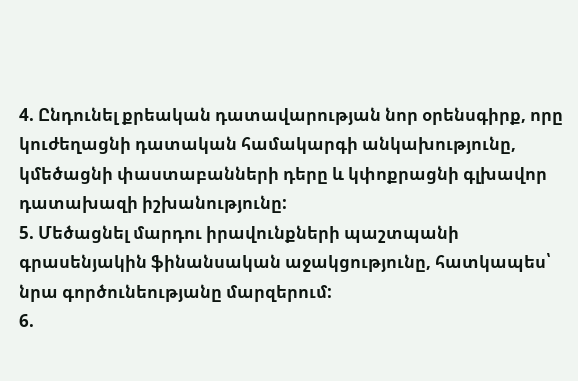4. Ընդունել քրեական դատավարության նոր օրենսգիրք, որը կուժեղացնի դատական համակարգի անկախությունը, կմեծացնի փաստաբանների դերը և կփոքրացնի գլխավոր դատախազի իշխանությունը:
5. Մեծացնել մարդու իրավունքների պաշտպանի գրասենյակին ֆինանսական աջակցությունը, հատկապես՝ նրա գործունեությանը մարզերում:
6.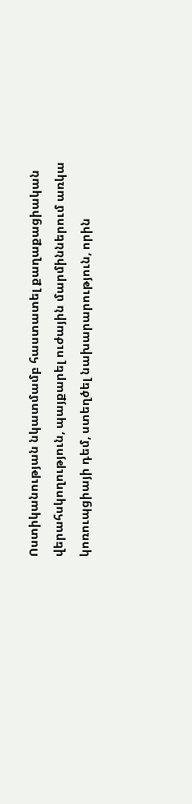Ոստիկանության նկատմամբ հաստատել քաղաքացիական վերահսկողություն, պայքարել ուժային մարմիններում առկա կոռուպցիայի դեմ, ստեղծել նախարարություն, որին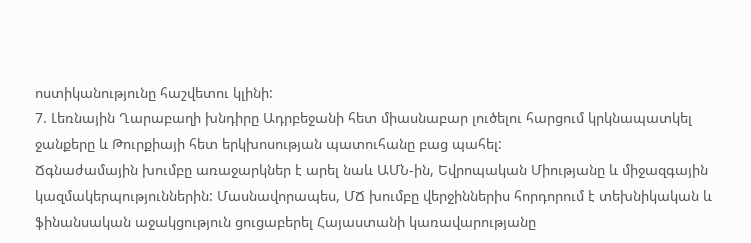ոստիկանությունը հաշվետու կլինի:
7. Լեռնային Ղարաբաղի խնդիրը Ադրբեջանի հետ միասնաբար լուծելու հարցում կրկնապատկել ջանքերը և Թուրքիայի հետ երկխոսության պատուհանը բաց պահել:
Ճգնաժամային խումբը առաջարկներ է արել նաև ԱՄՆ-ին, Եվրոպական Միությանը և միջազգային կազմակերպություններին: Մասնավորապես, ՄՃ խումբը վերջիններիս հորդորում է տեխնիկական և ֆինանսական աջակցություն ցուցաբերել Հայաստանի կառավարությանը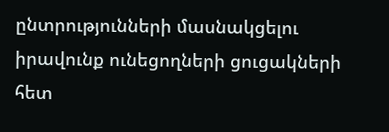ընտրությունների մասնակցելու իրավունք ունեցողների ցուցակների հետ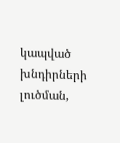կապված խնդիրների լուծման,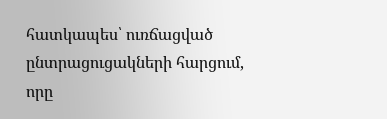հատկապես՝ ուռճացված ընտրացուցակների հարցում, որը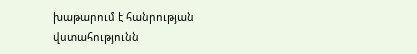խաթարում է հանրության վստահությունն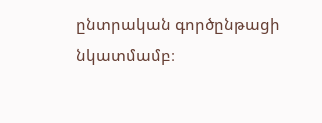ընտրական գործընթացի նկատմամբ։